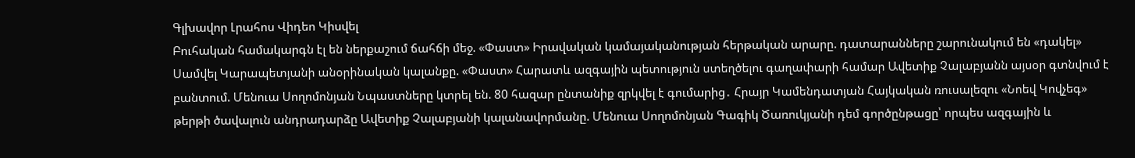Գլխավոր Լրահոս Վիդեո Կիսվել
Բուհական համակարգն էլ են ներքաշում ճահճի մեջ. «Փաստ» Իրավական կամայականության հերթական արարը. դատարանները շարունակում են «դակել» Սամվել Կարապետյանի անօրինական կալանքը. «Փաստ» Հարատև ազգային պետություն ստեղծելու գաղափարի համար Ավետիք Չալաբյանն այսօր գտնվում է բանտում. Մենուա Սողոմոնյան Նպաստները կտրել են. 80 հազար ընտանիք զրկվել է գումարից․ Հրայր Կամենդատյան Հայկական ռուսալեզու «Նոեվ Կովչեգ» թերթի ծավալուն անդրադարձը Ավետիք Չալաբյանի կալանավորմանը. Մենուա Սողոմոնյան Գագիկ Ծառուկյանի դեմ գործընթացը՝ որպես ազգային և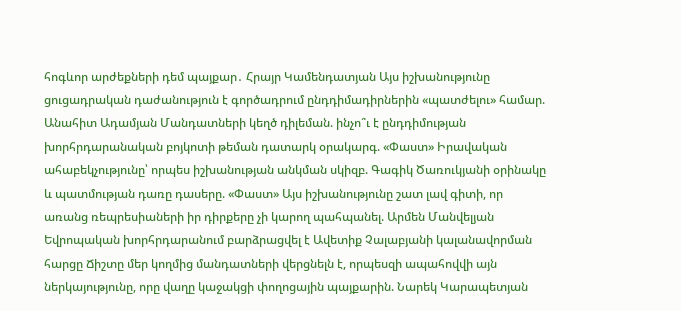հոգևոր արժեքների դեմ պայքար․ Հրայր Կամենդատյան Այս իշխանությունը ցուցադրական դաժանություն է գործադրում ընդդիմադիրներին «պատժելու» համար. Անահիտ Ադամյան Մանդատների կեղծ դիլեման. ինչո՞ւ է ընդդիմության խորհրդարանական բոյկոտի թեման դատարկ օրակարգ. «Փաստ» Իրավական ահաբեկչությունը՝ որպես իշխանության անկման սկիզբ. Գագիկ Ծառուկյանի օրինակը և պատմության դառը դասերը. «Փաստ» Այս իշխանությունը շատ լավ գիտի, որ առանց ռեպրեսիաների իր դիրքերը չի կարող պահպանել. Արմեն Մանվելյան Եվրոպական խորհրդարանում բարձրացվել է Ավետիք Չալաբյանի կալանավորման հարցը Ճիշտը մեր կողմից մանդատների վերցնելն է, որպեսզի ապահովվի այն ներկայությունը, որը վաղը կաջակցի փողոցային պայքարին. Նարեկ Կարապետյան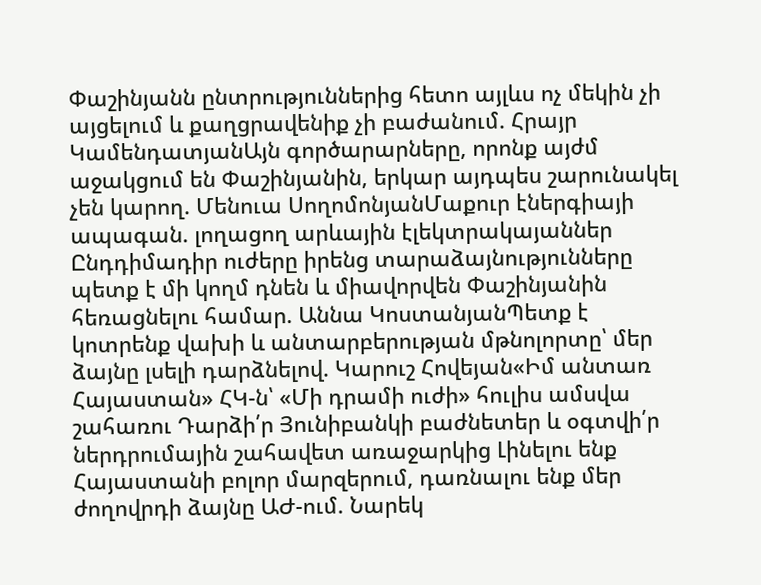Փաշինյանն ընտրություններից հետո այլևս ոչ մեկին չի այցելում և քաղցրավենիք չի բաժանում. Հրայր ԿամենդատյանԱյն գործարարները, որոնք այժմ աջակցում են Փաշինյանին, երկար այդպես շարունակել չեն կարող. Մենուա ՍողոմոնյանՄաքուր էներգիայի ապագան. լողացող արևային էլեկտրակայաններ Ընդդիմադիր ուժերը իրենց տարաձայնությունները պետք է մի կողմ դնեն և միավորվեն Փաշինյանին հեռացնելու համար. Աննա ԿոստանյանՊետք է կոտրենք վախի և անտարբերության մթնոլորտը՝ մեր ձայնը լսելի դարձնելով. Կարուշ Հովեյան«Իմ անտառ Հայաստան» ՀԿ-ն՝ «Մի դրամի ուժի» հուլիս ամսվա շահառու Դարձի՛ր Յունիբանկի բաժնետեր և օգտվի՛ր ներդրումային շահավետ առաջարկից Լինելու ենք Հայաստանի բոլոր մարզերում, դառնալու ենք մեր ժողովրդի ձայնը ԱԺ-ում. Նարեկ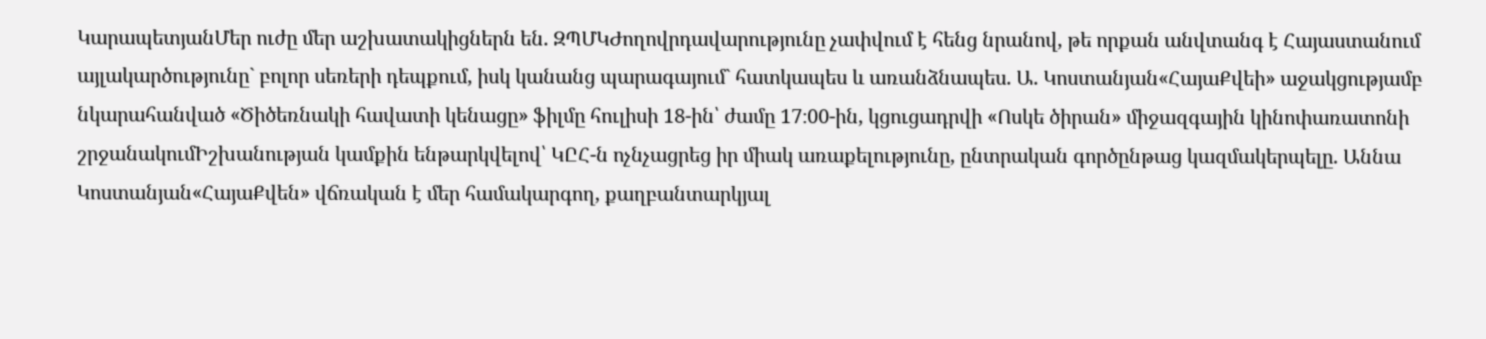ԿարապետյանՄեր ուժը մեր աշխատակիցներն են. ԶՊՄԿԺողովրդավարությունը չափվում է հենց նրանով, թե որքան անվտանգ է Հայաստանում այլակարծությունը` բոլոր սեռերի դեպքում, իսկ կանանց պարագայում` հատկապես և առանձնապես. Ա. Կոստանյան«ՀայաՔվեի» աջակցությամբ նկարահանված «Ծիծեռնակի հավատի կենացը» ֆիլմը հուլիսի 18-ին՝ ժամը 17։00-ին, կցուցադրվի «Ոսկե ծիրան» միջազգային կինոփառատոնի շրջանակումԻշխանության կամքին ենթարկվելով՝ ԿԸՀ-ն ոչնչացրեց իր միակ առաքելությունը, ընտրական գործընթաց կազմակերպելը. Աննա Կոստանյան«ՀայաՔվեն» վճռական է մեր համակարգող, քաղբանտարկյալ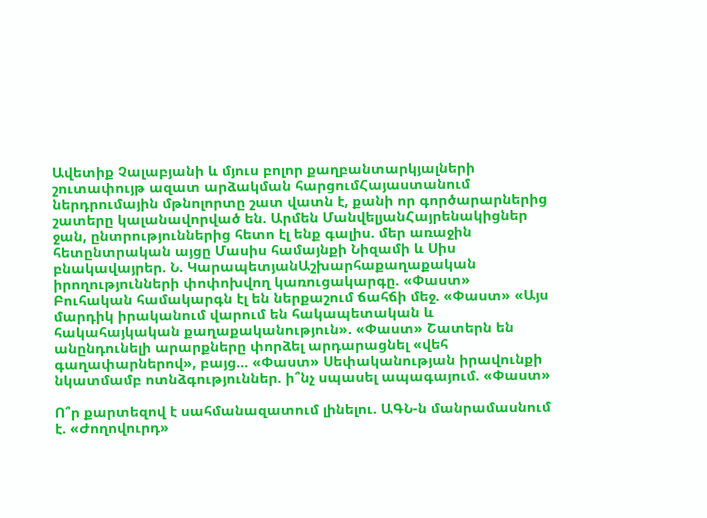Ավետիք Չալաբյանի և մյուս բոլոր քաղբանտարկյալների շուտափույթ ազատ արձակման հարցումՀայաստանում ներդրումային մթնոլորտը շատ վատն է, քանի որ գործարարներից շատերը կալանավորված են. Արմեն ՄանվելյանՀայրենակիցներ ջան, ընտրություններից հետո էլ ենք գալիս. մեր առաջին հետընտրական այցը Մասիս համայնքի Նիզամի և Սիս բնակավայրեր. Ն. ԿարապետյանԱշխարհաքաղաքական իրողությունների փոփոխվող կառուցակարգը. «Փաստ» Բուհական համակարգն էլ են ներքաշում ճահճի մեջ. «Փաստ» «Այս մարդիկ իրականում վարում են հակապետական և հակահայկական քաղաքականություն». «Փաստ» Շատերն են անընդունելի արարքները փորձել արդարացնել «վեհ գաղափարներով», բայց... «Փաստ» Սեփականության իրավունքի նկատմամբ ոտնձգություններ. ի՞նչ սպասել ապագայում. «Փաստ»

Ո՞ր քարտեզով է սահմանազատում լինելու. ԱԳՆ-ն մանրամասնում է. «Ժողովուրդ»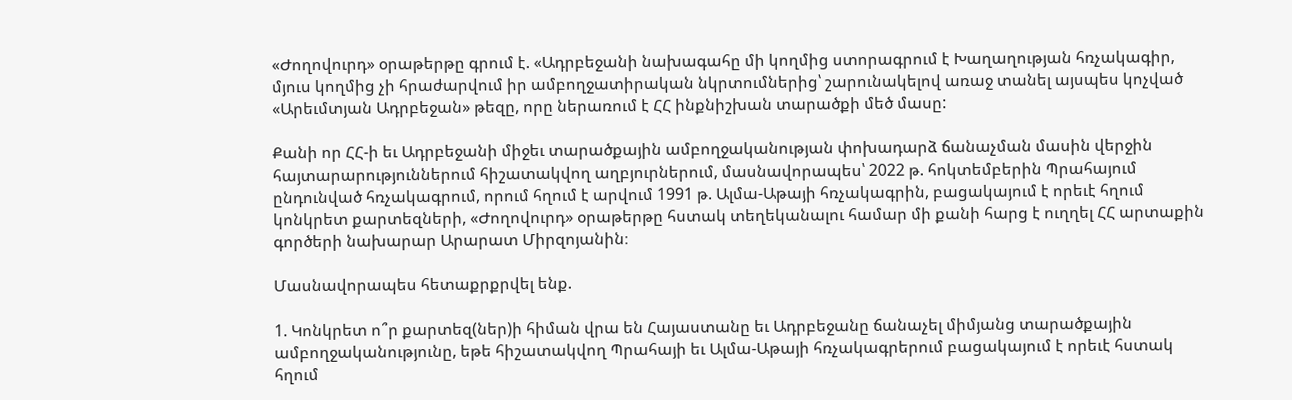«Ժողովուրդ» օրաթերթը գրում է. «Ադրբեջանի նախագահը մի կողմից ստորագրում է Խաղաղության հռչակագիր, մյուս կողմից չի հրաժարվում իր ամբողջատիրական նկրտումներից՝ շարունակելով առաջ տանել այսպես կոչված «Արեւմտյան Ադրբեջան» թեզը, որը ներառում է ՀՀ ինքնիշխան տարածքի մեծ մասը:

Քանի որ ՀՀ-ի եւ Ադրբեջանի միջեւ տարածքային ամբողջականության փոխադարձ ճանաչման մասին վերջին հայտարարություններում հիշատակվող աղբյուրներում, մասնավորապես՝ 2022 թ. հոկտեմբերին Պրահայում ընդունված հռչակագրում, որում հղում է արվում 1991 թ. Ալմա-Աթայի հռչակագրին, բացակայում է որեւէ հղում կոնկրետ քարտեզների, «Ժողովուրդ» օրաթերթը հստակ տեղեկանալու համար մի քանի հարց է ուղղել ՀՀ արտաքին գործերի նախարար Արարատ Միրզոյանին։

Մասնավորապես հետաքրքրվել ենք.

1. Կոնկրետ ո՞ր քարտեզ(ներ)ի հիման վրա են Հայաստանը եւ Ադրբեջանը ճանաչել միմյանց տարածքային ամբողջականությունը, եթե հիշատակվող Պրահայի եւ Ալմա-Աթայի հռչակագրերում բացակայում է որեւէ հստակ հղում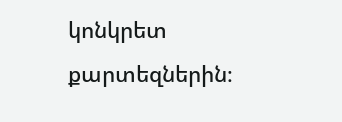կոնկրետ քարտեզներին։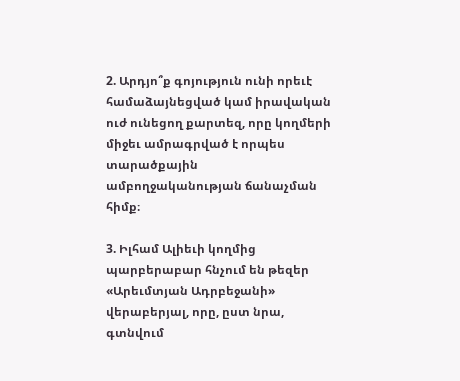2. Արդյո՞ք գոյություն ունի որեւէ համաձայնեցված կամ իրավական ուժ ունեցող քարտեզ, որը կողմերի միջեւ ամրագրված է որպես տարածքային ամբողջականության ճանաչման հիմք։

3. Իլհամ Ալիեւի կողմից պարբերաբար հնչում են թեզեր «Արեւմտյան Ադրբեջանի» վերաբերյալ, որը, ըստ նրա, գտնվում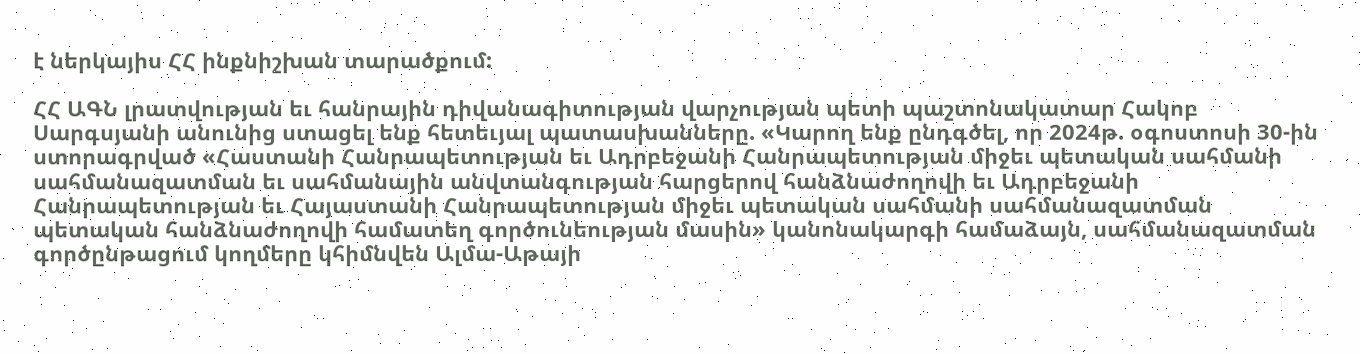է ներկայիս ՀՀ ինքնիշխան տարածքում:

ՀՀ ԱԳՆ լրատվության եւ հանրային դիվանագիտության վարչության պետի պաշտոնակատար Հակոբ Սարգսյանի անունից ստացել ենք հետեւյալ պատասխանները. «Կարող ենք ընդգծել, որ 2024թ. օգոստոսի 30-ին ստորագրված «Հաստանի Հանրապետության եւ Ադրբեջանի Հանրապետության միջեւ պետական սահմանի սահմանազատման եւ սահմանային անվտանգության հարցերով հանձնաժողովի եւ Ադրբեջանի Հանրապետության եւ Հայաստանի Հանրապետության միջեւ պետական սահմանի սահմանազատման պետական հանձնաժողովի համատեղ գործունեության մասին» կանոնակարգի համաձայն, սահմանազատման գործընթացում կողմերը կհիմնվեն Ալմա-Աթայի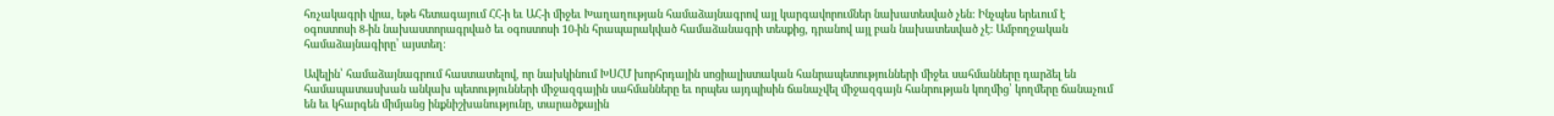հռչակագրի վրա, եթե հետագայում ՀՀ-ի եւ ԱՀ-ի միջեւ Խաղաղության համաձայնագրով այլ կարգավորումներ նախատեսված չեն: Ինչպես երեւում է օգոստոսի 8-ին նախաստորագրված եւ օգոստոսի 10-ին հրապարակված համաձանագրի տեսքից, դրանով այլ բան նախատեսված չէ: Ամբողջական համաձայնագիրը՝ այստեղ։

Ավելին՝ համաձայնագրում հաստատելով, որ նախկինում ԽՍՀՄ խորհրդային սոցիալիստական հանրապետությունների միջեւ սահմանները դարձել են համապատասխան անկախ պետությունների միջազգային սահմանները եւ որպես այդպիսին ճանաչվել միջազգայն հանրության կողմից՝ կողմերը ճանաչում են եւ կհարգեն միմյանց ինքնիշխանությունը, տարածքային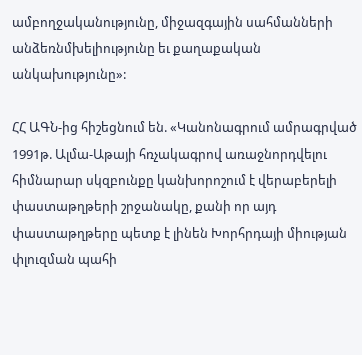ամբողջականությունը, միջազգային սահմանների անձեռնմխելիությունը եւ քաղաքական անկախությունը»:

ՀՀ ԱԳՆ-ից հիշեցնում են. «Կանոնագրում ամրագրված 1991թ. Ալմա-Աթայի հռչակագրով առաջնորդվելու հիմնարար սկզբունքը կանխորոշում է վերաբերելի փաստաթղթերի շրջանակը, քանի որ այդ փաստաթղթերը պետք է լինեն Խորհրդայի միության փլուզման պահի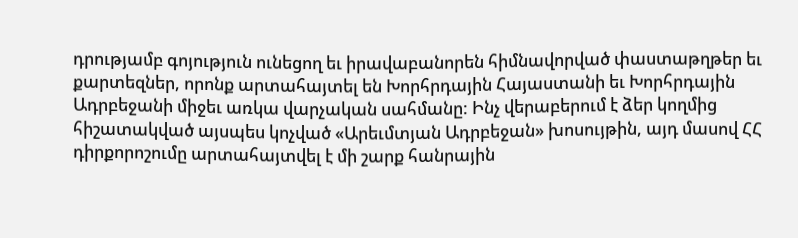դրությամբ գոյություն ունեցող եւ իրավաբանորեն հիմնավորված փաստաթղթեր եւ քարտեզներ, որոնք արտահայտել են Խորհրդային Հայաստանի եւ Խորհրդային Ադրբեջանի միջեւ առկա վարչական սահմանը: Ինչ վերաբերում է ձեր կողմից հիշատակված այսպես կոչված «Արեւմտյան Ադրբեջան» խոսույթին, այդ մասով ՀՀ դիրքորոշումը արտահայտվել է մի շարք հանրային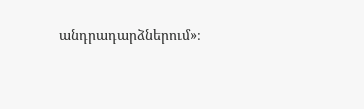անդրադարձներում»։